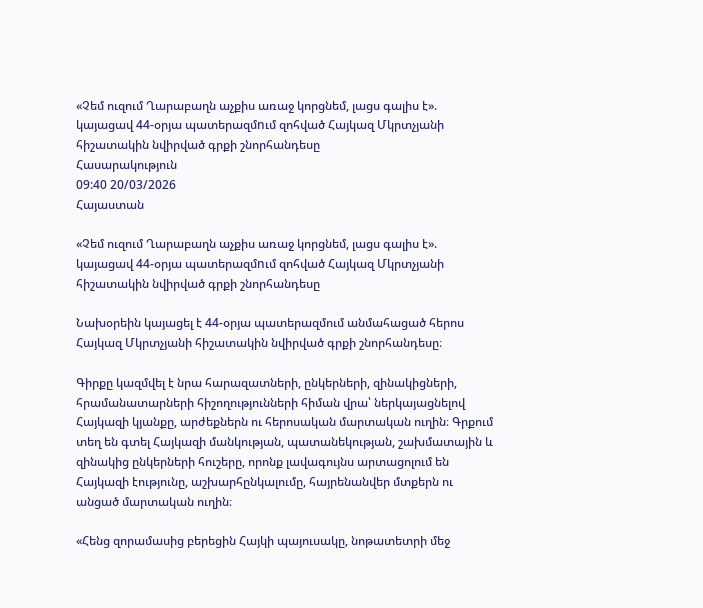«Չեմ ուզում Ղարաբաղն աչքիս առաջ կորցնեմ, լացս գալիս է». կայացավ 44-օրյա պատերազմnւմ զոհված Հայկազ Մկրտչյանի հիշատակին նվիրված գրքի շնորհանդեսը
Հասարակություն
09:40 20/03/2026
Հայաստան

«Չեմ ուզում Ղարաբաղն աչքիս առաջ կորցնեմ, լացս գալիս է». կայացավ 44-օրյա պատերազմnւմ զոհված Հայկազ Մկրտչյանի հիշատակին նվիրված գրքի շնորհանդեսը

Նախօրեին կայացել է 44-օրյա պատերազմում անմահացած հերոս Հայկազ Մկրտչյանի հիշատակին նվիրված գրքի շնորհանդեսը։

Գիրքը կազմվել է նրա հարազատների, ընկերների, զինակիցների, հրամանատարների հիշողությունների հիման վրա՝ ներկայացնելով Հայկազի կյանքը, արժեքներն ու հերոսական մարտական ուղին։ Գրքում տեղ են գտել Հայկազի մանկության, պատանեկության, շախմատային և զինակից ընկերների հուշերը, որոնք լավագույնս արտացոլում են  Հայկազի էությունը, աշխարհընկալումը, հայրենանվեր մտքերն ու անցած մարտական ուղին։

«Հենց զորամասից բերեցին Հայկի պայուսակը, նոթատետրի մեջ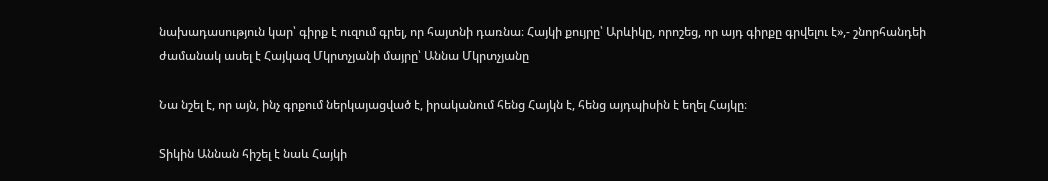նախադասություն կար՝ գիրք է ուզում գրել, որ հայտնի դառնա։ Հայկի քույրը՝ Արևիկը, որոշեց, որ այդ գիրքը գրվելու է»,- շնորհանդեի ժամանակ ասել է Հայկազ Մկրտչյանի մայրը՝ Աննա Մկրտչյանը

Նա նշել է, որ այն, ինչ գրքում ներկայացված է, իրականում հենց Հայկն է, հենց այդպիսին է եղել Հայկը։

Տիկին Աննան հիշել է նաև Հայկի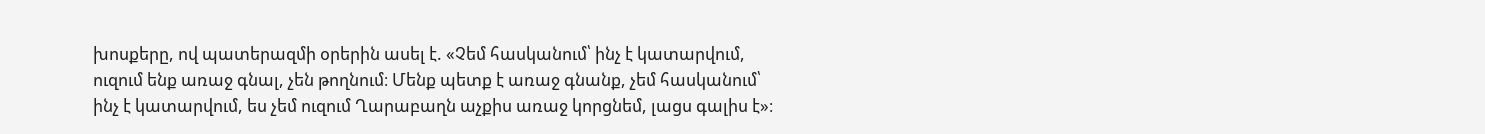խոսքերը, ով պատերազմի օրերին ասել է. «Չեմ հասկանում՝ ինչ է կատարվում, ուզում ենք առաջ գնալ, չեն թողնում։ Մենք պետք է առաջ գնանք, չեմ հասկանում՝ ինչ է կատարվում, ես չեմ ուզում Ղարաբաղն աչքիս առաջ կորցնեմ, լացս գալիս է»։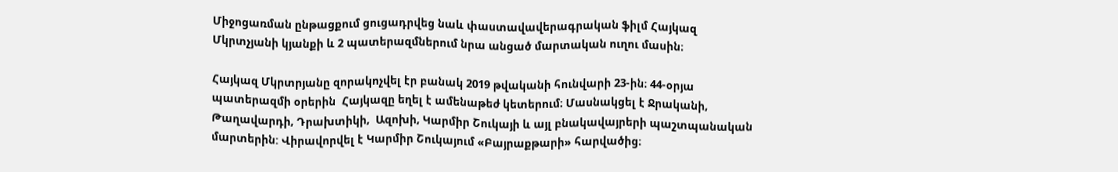Միջոցառման ընթացքում ցուցադրվեց նաև փաստավավերագրական ֆիլմ Հայկազ Մկրտչյանի կյանքի և 2 պատերազմներում նրա անցած մարտական ուղու մասին։

Հայկազ Մկրտրյանը զորակոչվել էր բանակ 2019 թվականի հունվարի 23-ին։ 44-օրյա պատերազմի օրերին  Հայկազը եղել է ամենաթեժ կետերում։ Մասնակցել է Ջրականի, Թաղավարդի, Դրախտիկի,  Ազոխի, Կարմիր Շուկայի և այլ բնակավայրերի պաշտպանական մարտերին: Վիրավորվել է Կարմիր Շուկայում «Բայրաքթարի» հարվածից։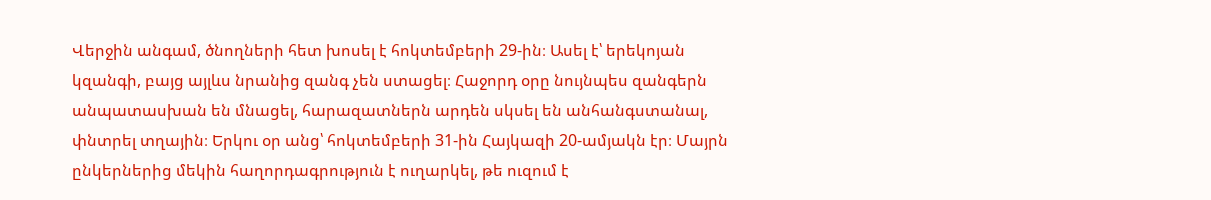Վերջին անգամ, ծնողների հետ խոսել է հոկտեմբերի 29-ին։ Ասել է՝ երեկոյան կզանգի, բայց այլևս նրանից զանգ չեն ստացել։ Հաջորդ օրը նույնպես զանգերն անպատասխան են մնացել, հարազատներն արդեն սկսել են անհանգստանալ, փնտրել տղային։ Երկու օր անց՝ հոկտեմբերի 31-ին Հայկազի 20-ամյակն էր։ Մայրն ընկերներից մեկին հաղորդագրություն է ուղարկել, թե ուզում է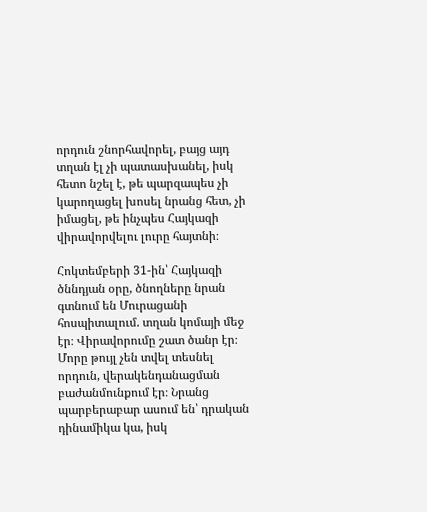որդուն շնորհավորել, բայց այդ տղան էլ չի պատասխանել, իսկ հետո նշել է, թե պարզապես չի կարողացել խոսել նրանց հետ, չի իմացել, թե ինչպես Հայկազի վիրավորվելու լուրը հայտնի։

Հոկտեմբերի 31-ին՝ Հայկազի ծննդյան օրը, ծնողները նրան գտնում են Մուրացանի հոսպիտալում. տղան կոմայի մեջ էր։ Վիրավորումը շատ ծանր էր։ Մորը թույլ չեն տվել տեսնել որդուն, վերակենդանացման բաժանմունքում էր։ Նրանց պարբերաբար ասում են՝ դրական դինամիկա կա, իսկ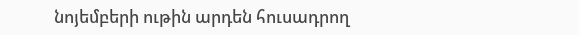նոյեմբերի ութին արդեն հուսադրող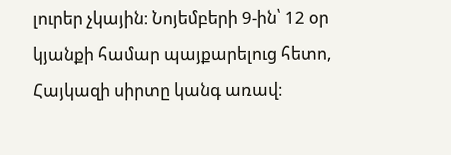լուրեր չկային։ Նոյեմբերի 9-ին՝ 12 օր կյանքի համար պայքարելուց հետո, Հայկազի սիրտը կանգ առավ։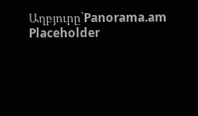Աղբյուրը`Panorama.am
Placeholder